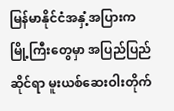မြန်မာနိုင်ငံအနှံ့အပြားက မြို့ကြီးတွေမှာ အပြည်ပြည်ဆိုင်ရာ မူးယစ်ဆေးဝါးတိုက်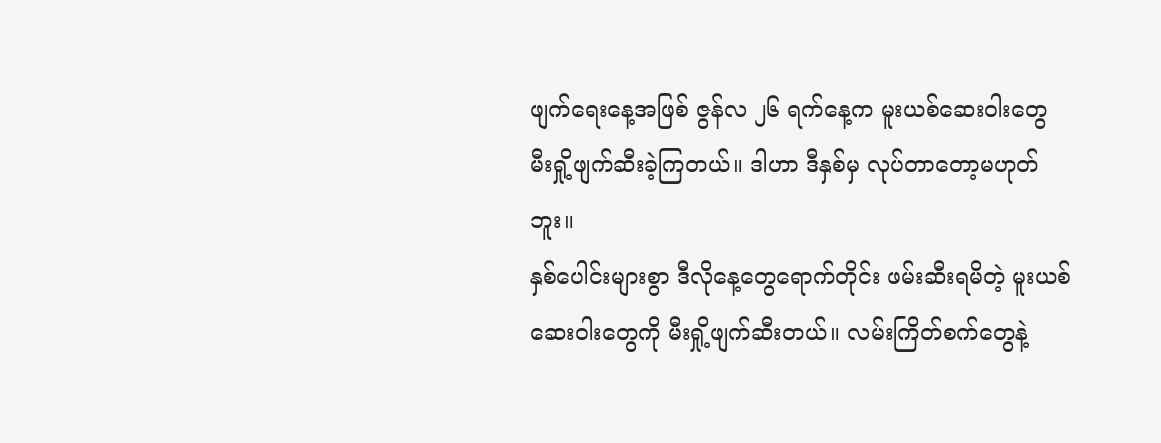ဖျက်ရေးနေ့အဖြစ် ဇွန်လ ၂၆ ရက်နေ့က မူးယစ်ဆေးဝါးတွေ မီးရှို့ဖျက်ဆီးခဲ့ကြတယ်။ ဒါဟာ ဒီနှစ်မှ လုပ်တာတော့မဟုတ်ဘူး။
နှစ်ပေါင်းများစွာ ဒီလိုနေ့တွေရောက်တိုင်း ဖမ်းဆီးရမိတဲ့ မူးယစ်ဆေးဝါးတွေကို မီးရှို့ဖျက်ဆီးတယ်။ လမ်းကြိတ်စက်တွေနဲ့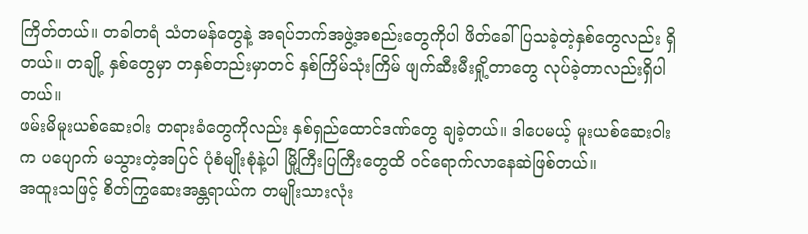ကြိတ်တယ်။ တခါတရံ သံတမန်တွေနဲ့ အရပ်ဘက်အဖွဲ့အစည်းတွေကိုပါ ဖိတ်ခေါ်ပြသခဲ့တဲ့နှစ်တွေလည်း ရှိတယ်။ တချို့ နှစ်တွေမှာ တနှစ်တည်းမှာတင် နှစ်ကြိမ်သုံးကြိမ် ဖျက်ဆီးမီးရှို့တာတွေ လုပ်ခဲ့တာလည်းရှိပါတယ်။
ဖမ်းမိမူးယစ်ဆေးဝါး တရားခံတွေကိုလည်း နှစ်ရှည်ထောင်ဒဏ်တွေ ချခဲ့တယ်။ ဒါပေမယ့် မူးယစ်ဆေးဝါးက ပပျောက် မသွားတဲ့အပြင် ပုံစံမျိုးစုံနဲ့ပါ မြို့ကြီးပြကြီးတွေထိ ဝင်ရောက်လာနေဆဲဖြစ်တယ်။
အထူးသဖြင့် စိတ်ကြွဆေးအန္တရာယ်က တမျိုးသားလုံး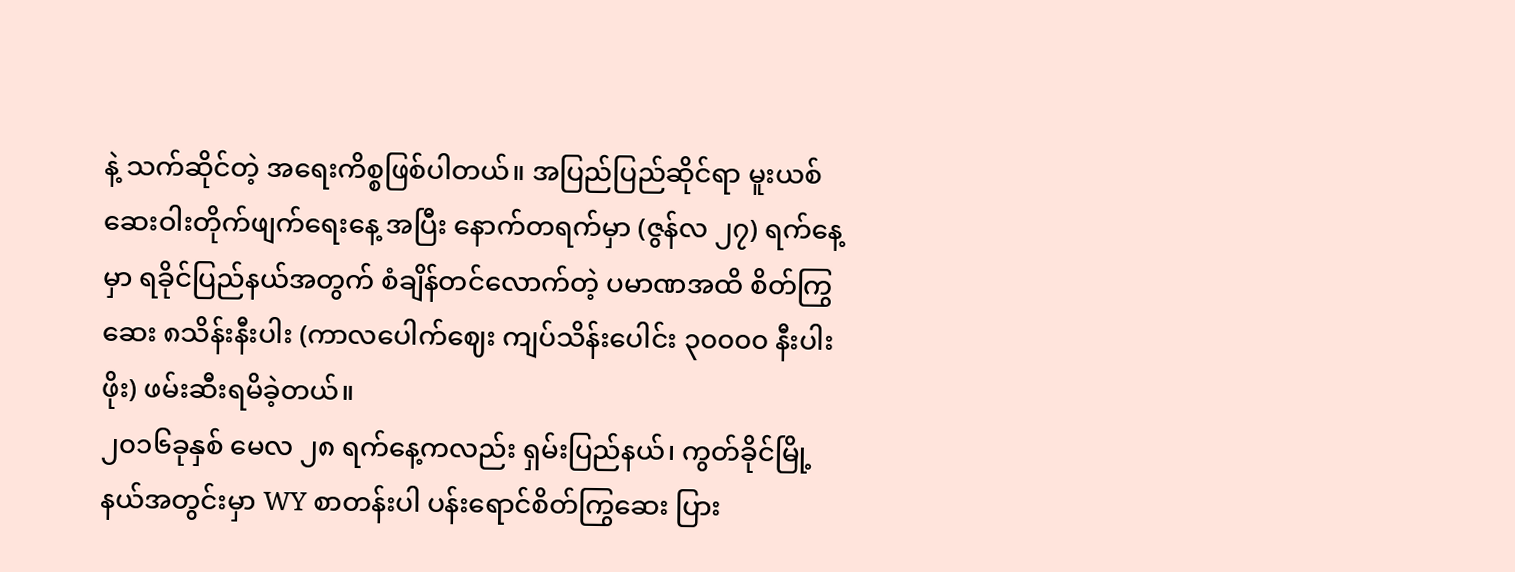နဲ့ သက်ဆိုင်တဲ့ အရေးကိစ္စဖြစ်ပါတယ်။ အပြည်ပြည်ဆိုင်ရာ မူးယစ် ဆေးဝါးတိုက်ဖျက်ရေးနေ့ အပြီး နောက်တရက်မှာ (ဇွန်လ ၂၇) ရက်နေ့မှာ ရခိုင်ပြည်နယ်အတွက် စံချိန်တင်လောက်တဲ့ ပမာဏအထိ စိတ်ကြွဆေး ၈သိန်းနီးပါး (ကာလပေါက်ဈေး ကျပ်သိန်းပေါင်း ၃၀၀၀၀ နီးပါးဖိုး) ဖမ်းဆီးရမိခဲ့တယ်။
၂၀၁၆ခုနှစ် မေလ ၂၈ ရက်နေ့ကလည်း ရှမ်းပြည်နယ်၊ ကွတ်ခိုင်မြို့နယ်အတွင်းမှာ WY စာတန်းပါ ပန်းရောင်စိတ်ကြွဆေး ပြား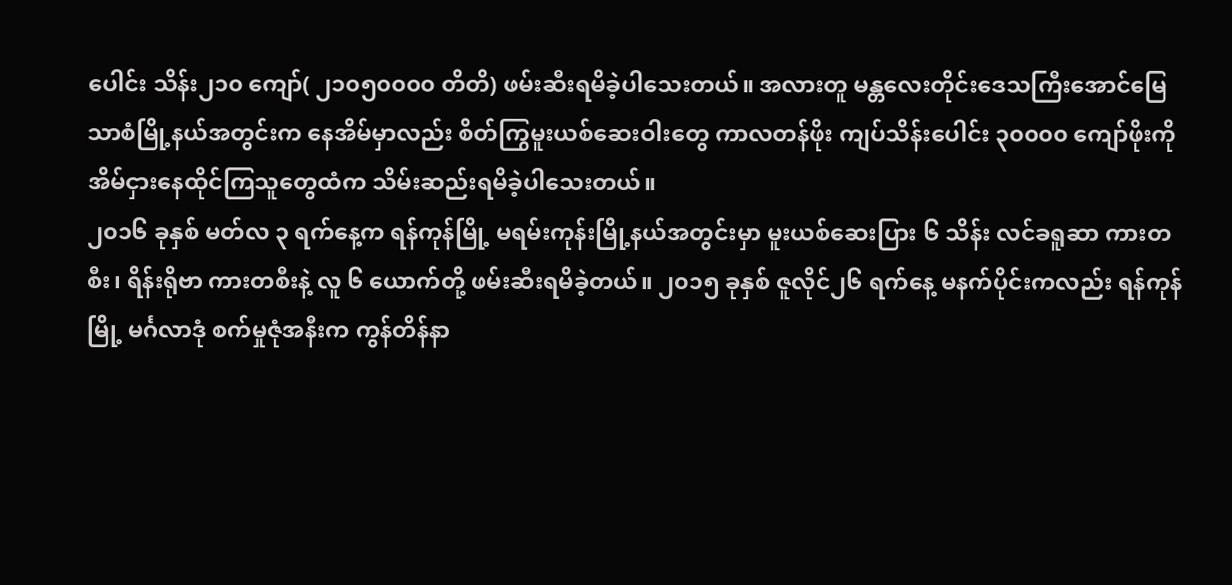ပေါင်း သိန်း၂၁၀ ကျော်( ၂၁၀၅၀၀၀၀ တိတိ) ဖမ်းဆီးရမိခဲ့ပါသေးတယ်။ အလားတူ မန္တလေးတိုင်းဒေသကြီးအောင်မြေ သာစံမြို့နယ်အတွင်းက နေအိမ်မှာလည်း စိတ်ကြွမူးယစ်ဆေးဝါးတွေ ကာလတန်ဖိုး ကျပ်သိန်းပေါင်း ၃၀၀၀၀ ကျော်ဖိုးကို အိမ်ငှားနေထိုင်ကြသူတွေထံက သိမ်းဆည်းရမိခဲ့ပါသေးတယ်။
၂၀၁၆ ခုနှစ် မတ်လ ၃ ရက်နေ့က ရန်ကုန်မြို့ မရမ်းကုန်းမြို့နယ်အတွင်းမှာ မူးယစ်ဆေးပြား ၆ သိန်း လင်ခရူဆာ ကားတစီး၊ ရိန်းရိုဗာ ကားတစီးနဲ့ လူ ၆ ယောက်တို့ ဖမ်းဆီးရမိခဲ့တယ်။ ၂၀၁၅ ခုနှစ် ဇူလိုင်၂၆ ရက်နေ့ မနက်ပိုင်းကလည်း ရန်ကုန်မြို့ မင်္ဂလာဒုံ စက်မှုဇုံအနီးက ကွန်တိန်နာ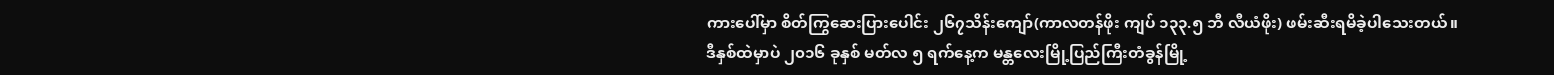ကားပေါ်မှာ စိတ်ကြွဆေးပြားပေါင်း ၂၆၇သိန်းကျော်(ကာလတန်ဖိုး ကျပ် ၁၃၃.၅ ဘီ လီယံဖိုး) ဖမ်းဆီးရမိခဲ့ပါသေးတယ်။
ဒီနှစ်ထဲမှာပဲ ၂၀၁၆ ခုနှစ် မတ်လ ၅ ရက်နေ့က မန္တလေးမြို့ပြည်ကြီးတံခွန်မြို့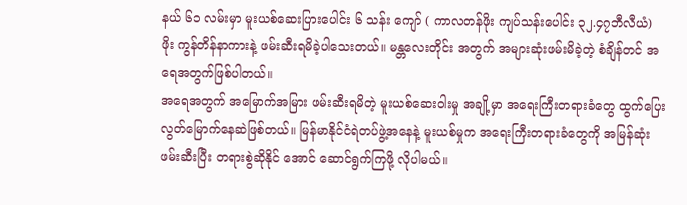နယ် ၆၁ လမ်းမှာ မူးယစ်ဆေးပြားပေါင်း ၆ သန်း ကျော် ( ကာလတန်ဖိုး ကျပ်သန်းပေါင်း ၃၂.၄၇ဘီလီယံ) ဖိုး ကွန်တိန်နာကားနဲ့ ဖမ်းဆီးရမိခဲ့ပါသေးတယ်။ မန္တလေးတိုင်း အတွက် အများဆုံးဖမ်းမိခဲ့တဲ့ စံချိန်တင် အရေအတွက်ဖြစ်ပါတယ်။
အရေအတွက် အမြောက်အမြား ဖမ်းဆီးရမိတဲ့ မူးယစ်ဆေးဝါးမှု အချို့မှာ အရေးကြီးတရားခံတွေ ထွက်ပြေးလွတ်မြောက်နေဆဲဖြစ်တယ်။ မြန်မာနိုင်ငံရဲတပ်ဖွဲ့အနေနဲ့ မူးယစ်မှုက အရေးကြီးတရားခံတွေကို အမြန်ဆုံး ဖမ်းဆီးပြီး တရားစွဲဆိုနိုင် အောင် ဆောင်ရွက်ကြဖို့ လိုပါမယ်။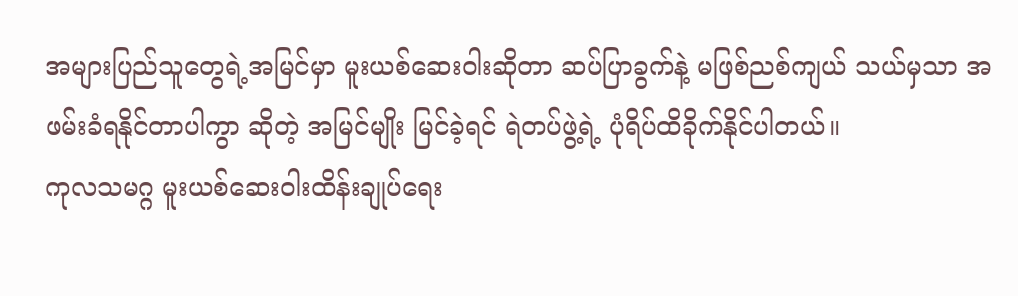အများပြည်သူတွေရဲ့အမြင်မှာ မူးယစ်ဆေးဝါးဆိုတာ ဆပ်ပြာခွက်နဲ့ မဖြစ်ညစ်ကျယ် သယ်မှသာ အဖမ်းခံရနိုင်တာပါကွာ ဆိုတဲ့ အမြင်မျိုး မြင်ခဲ့ရင် ရဲတပ်ဖွဲ့ရဲ့ ပုံရိပ်ထိခိုက်နိုင်ပါတယ်။
ကုလသမဂ္ဂ မူးယစ်ဆေးဝါးထိန်းချုပ်ရေး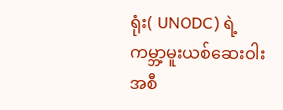ရုံး( UNODC) ရဲ့ကမ္ဘာ့မူးယစ်ဆေးဝါးအစီ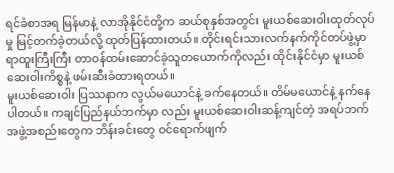ရင်ခံစာအရ မြန်မာနဲ့ လာအိုနိုင်ငံတို့က ဆယ်စုနှစ်အတွင်း မူးယစ်ဆေးဝါးထုတ်လုပ်မှု မြင့်တက်ခဲ့တယ်လို့ ထုတ်ပြန်ထားတယ်။ တိုင်းရင်းသားလက်နက်ကိုင်တပ်ဖွဲ့မှာ ရာထူးကြီးကြီး တာဝန်ထမ်းဆောင်ခဲ့သူတယောက်ကိုလည်း ထိုင်းနိုင်ငံမှာ မူးယစ်ဆေးဝါးကိစ္စနဲ့ ဖမ်းဆီးခံထားရတယ်။
မူးယစ်ဆေးဝါး ပြဿနာက လွယ်မယောင်နဲ့ ခက်နေတယ်။ တိမ်မယောင်နဲ့ နက်နေပါတယ်။ ကချင်ပြည်နယ်ဘက်မှာ လည်း မူးယစ်ဆေးဝါးဆန့်ကျင်တဲ့ အရပ်ဘက်အဖွဲ့အစည်းတွေက ဘိန်းခင်းတွေ ဝင်ရောက်ဖျက်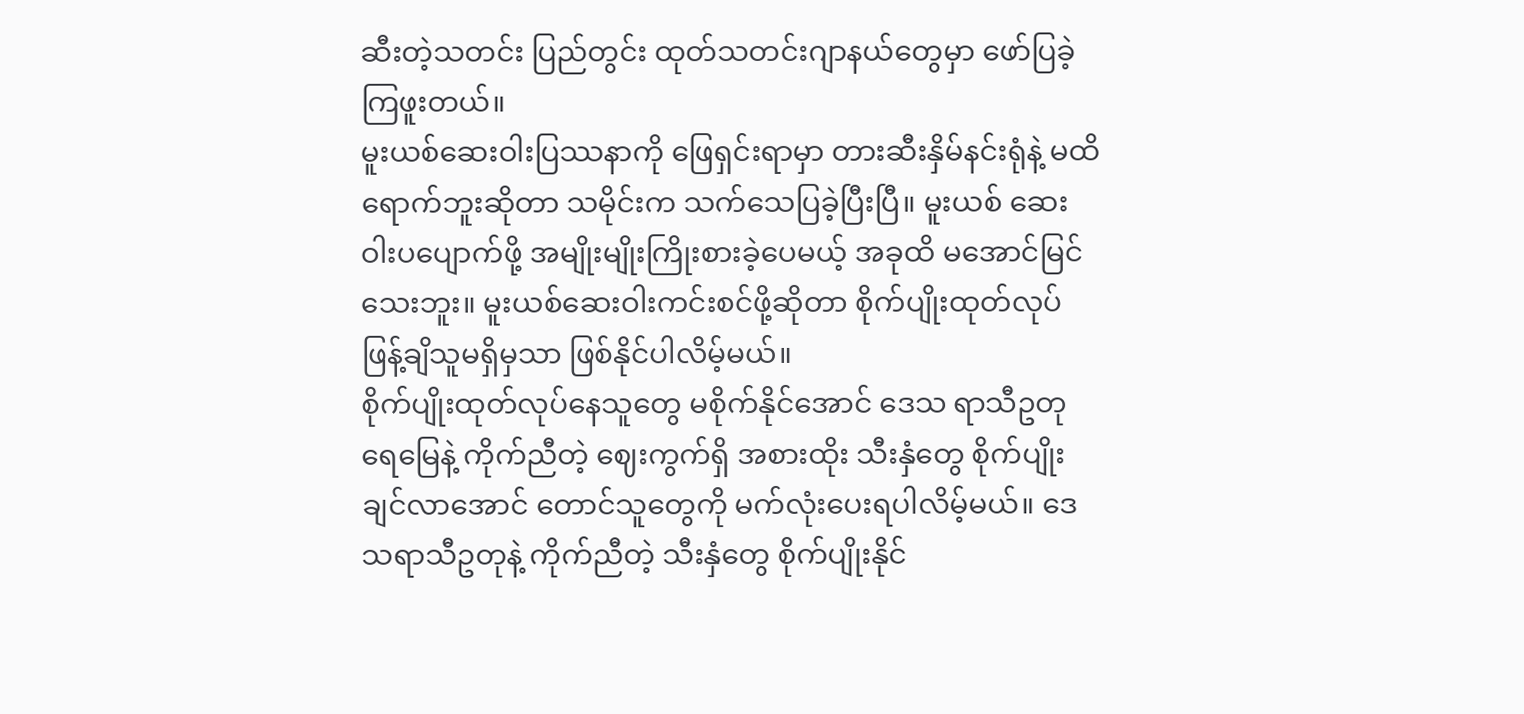ဆီးတဲ့သတင်း ပြည်တွင်း ထုတ်သတင်းဂျာနယ်တွေမှာ ဖော်ပြခဲ့ကြဖူးတယ်။
မူးယစ်ဆေးဝါးပြဿနာကို ဖြေရှင်းရာမှာ တားဆီးနှိမ်နင်းရုံနဲ့ မထိရောက်ဘူးဆိုတာ သမိုင်းက သက်သေပြခဲ့ပြီးပြီ။ မူးယစ် ဆေးဝါးပပျောက်ဖို့ အမျိုးမျိုးကြိုးစားခဲ့ပေမယ့် အခုထိ မအောင်မြင်သေးဘူး။ မူးယစ်ဆေးဝါးကင်းစင်ဖို့ဆိုတာ စိုက်ပျိုးထုတ်လုပ်ဖြန့်ချိသူမရှိမှသာ ဖြစ်နိုင်ပါလိမ့်မယ်။
စိုက်ပျိုးထုတ်လုပ်နေသူတွေ မစိုက်နိုင်အောင် ဒေသ ရာသီဥတုရေမြေနဲ့ ကိုက်ညီတဲ့ ဈေးကွက်ရှိ အစားထိုး သီးနှံတွေ စိုက်ပျိုးချင်လာအောင် တောင်သူတွေကို မက်လုံးပေးရပါလိမ့်မယ်။ ဒေသရာသီဥတုနဲ့ ကိုက်ညီတဲ့ သီးနှံတွေ စိုက်ပျိုးနိုင်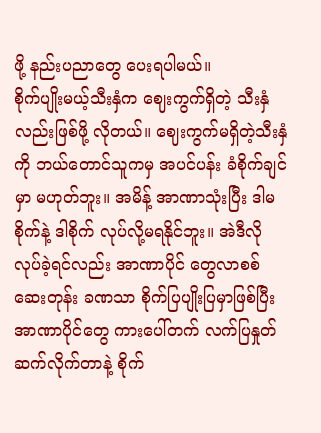ဖို့ နည်းပညာတွေ ပေးရပါမယ်။
စိုက်ပျိုးမယ့်သီးနှံက ဈေးကွက်ရှိတဲ့ သီးနှံလည်းဖြစ်ဖို့ လိုတယ်။ ဈေးကွက်မရှိတဲ့သီးနှံကို ဘယ်တောင်သူကမှ အပင်ပန်း ခံစိုက်ချင်မှာ မဟုတ်ဘူး။ အမိန့် အာဏာသုံးပြီး ဒါမစိုက်နဲ့ ဒါစိုက် လုပ်လို့မရနိုင်ဘူး။ အဲဒီလို လုပ်ခဲ့ရင်လည်း အာဏာပိုင် တွေလာစစ်ဆေးတုန်း ခဏသာ စိုက်ပြပျိုးပြမှာဖြစ်ပြီး အာဏာပိုင်တွေ ကားပေါ်တက် လက်ပြနှုတ်ဆက်လိုက်တာနဲ့ စိုက်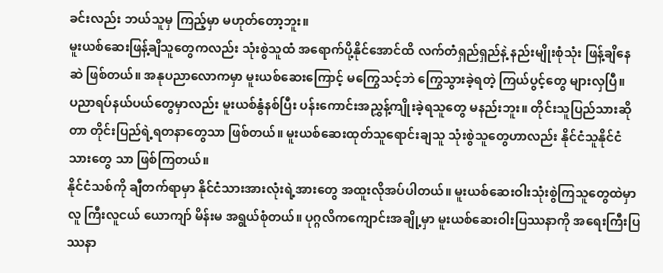ခင်းလည်း ဘယ်သူမှ ကြည့်မှာ မဟုတ်တော့ဘူး။
မူးယစ်ဆေးဖြန့်ချိသူတွေကလည်း သုံးစွဲသူထံ အရောက်ပို့နိုင်အောင်ထိ လက်တံရှည်ရှည်နဲ့ နည်းမျိုးစုံသုံး ဖြန့်ချိနေဆဲ ဖြစ်တယ်။ အနုပညာလောကမှာ မူးယစ်ဆေးကြောင့် မကြွေသင့်ဘဲ ကြွေသွားခဲ့ရတဲ့ ကြယ်ပွင့်တွေ များလှပြီ။
ပညာရပ်နယ်ပယ်တွေမှာလည်း မူးယစ်နွံနစ်ပြီး ပန်းကောင်းအညွှန့်ကျိုးခဲ့ရသူတွေ မနည်းဘူး။ တိုင်းသူပြည်သားဆိုတာ တိုင်းပြည်ရဲ့ရတနာတွေသာ ဖြစ်တယ်။ မူးယစ်ဆေးထုတ်သူရောင်းချသူ သုံးစွဲသူတွေဟာလည်း နိုင်ငံသူနိုင်ငံသားတွေ သာ ဖြစ်ကြတယ်။
နိုင်ငံသစ်ကို ချီတက်ရာမှာ နိုင်ငံသားအားလုံးရဲ့အားတွေ အထူးလိုအပ်ပါတယ်။ မူးယစ်ဆေးဝါးသုံးစွဲကြသူတွေထဲမှာ လူ ကြီးလူငယ် ယောကျာ် မိန်းမ အရွယ်စုံတယ်။ ပုဂ္ဂလိကကျောင်းအချို့မှာ မူးယစ်ဆေးဝါးပြဿနာကို အရေးကြီးပြဿနာ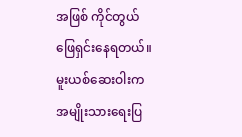အဖြစ် ကိုင်တွယ်ဖြေရှင်းနေရတယ်။
မူးယစ်ဆေးဝါးက အမျိုးသားရေးပြ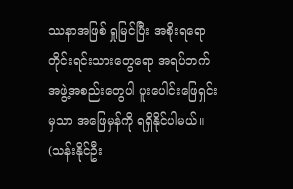ဿနာအဖြစ် ရှုမြင်ပြီး အစိုးရရော တိုင်းရင်းသားတွေရော အရပ်ဘက်အဖွဲ့အစည်းတွေပါ ပူးပေါင်းဖြေရှင်းမှသာ အဖြေမှန်ကို ရရှိနိုင်ပါမယ်။
(သန်းနိုင်ဦး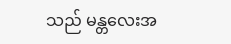သည် မန္တလေးအ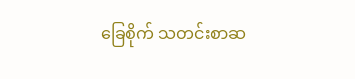ခြေစိုက် သတင်းစာဆ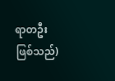ရာတဦး ဖြစ်သည်)